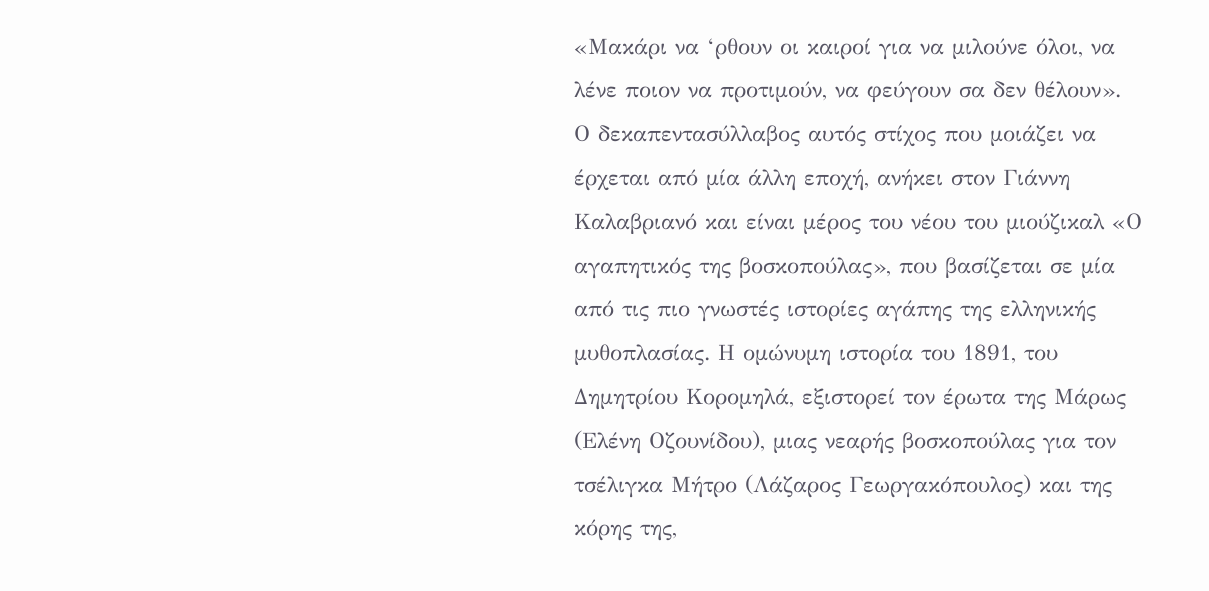«Μακάρι να ‘ρθουν οι καιροί για να μιλούνε όλοι, να λένε ποιον να προτιμούν, να φεύγουν σα δεν θέλουν». Ο δεκαπεντασύλλαβος αυτός στίχος που μοιάζει να έρχεται από μία άλλη εποχή, ανήκει στον Γιάννη Καλαβριανό και είναι μέρος του νέου του μιούζικαλ «Ο αγαπητικός της βοσκοπούλας», που βασίζεται σε μία από τις πιο γνωστές ιστορίες αγάπης της ελληνικής μυθοπλασίας. Η ομώνυμη ιστορία του 1891, του Δημητρίου Κορομηλά, εξιστορεί τον έρωτα της Μάρως (Ελένη Οζουνίδου), μιας νεαρής βοσκοπούλας για τον τσέλιγκα Μήτρο (Λάζαρος Γεωργακόπουλος) και της κόρης της,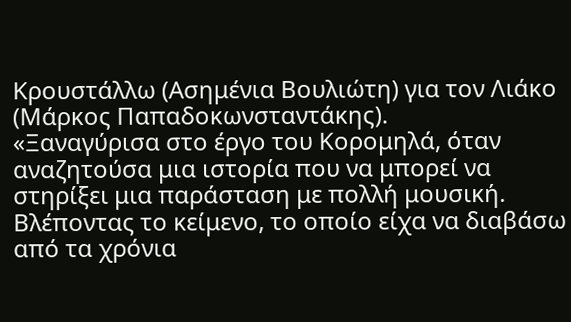Κρουστάλλω (Ασημένια Βουλιώτη) για τον Λιάκο (Μάρκος Παπαδοκωνσταντάκης).
«Ξαναγύρισα στο έργο του Κορομηλά, όταν αναζητούσα μια ιστορία που να μπορεί να στηρίξει μια παράσταση με πολλή μουσική. Βλέποντας το κείμενο, το οποίο είχα να διαβάσω από τα χρόνια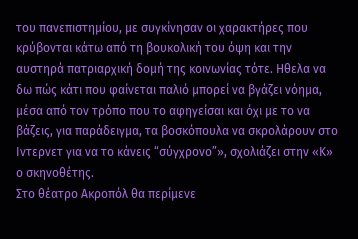του πανεπιστημίου, με συγκίνησαν οι χαρακτήρες που κρύβονται κάτω από τη βουκολική του όψη και την αυστηρά πατριαρχική δομή της κοινωνίας τότε. Ηθελα να δω πώς κάτι που φαίνεται παλιό μπορεί να βγάζει νόημα, μέσα από τον τρόπο που το αφηγείσαι και όχι με το να βάζεις, για παράδειγμα, τα βοσκόπουλα να σκρολάρουν στο Ιντερνετ για να το κάνεις “σύγχρονο”», σχολιάζει στην «Κ» ο σκηνοθέτης.
Στο θέατρο Ακροπόλ θα περίμενε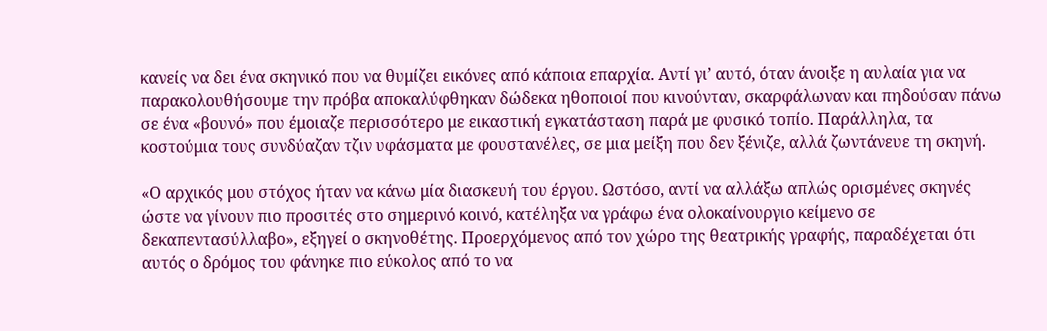κανείς να δει ένα σκηνικό που να θυμίζει εικόνες από κάποια επαρχία. Αντί γι’ αυτό, όταν άνοιξε η αυλαία για να παρακολουθήσουμε την πρόβα αποκαλύφθηκαν δώδεκα ηθοποιοί που κινούνταν, σκαρφάλωναν και πηδούσαν πάνω σε ένα «βουνό» που έμοιαζε περισσότερο με εικαστική εγκατάσταση παρά με φυσικό τοπίο. Παράλληλα, τα κοστούμια τους συνδύαζαν τζιν υφάσματα με φουστανέλες, σε μια μείξη που δεν ξένιζε, αλλά ζωντάνευε τη σκηνή.

«Ο αρχικός μου στόχος ήταν να κάνω μία διασκευή του έργου. Ωστόσο, αντί να αλλάξω απλώς ορισμένες σκηνές ώστε να γίνουν πιο προσιτές στο σημερινό κοινό, κατέληξα να γράφω ένα ολοκαίνουργιο κείμενο σε δεκαπεντασύλλαβο», εξηγεί ο σκηνοθέτης. Προερχόμενος από τον χώρο της θεατρικής γραφής, παραδέχεται ότι αυτός ο δρόμος του φάνηκε πιο εύκολος από το να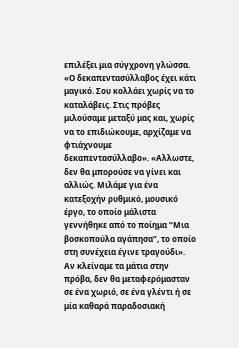επιλέξει μια σύγχρονη γλώσσα. «Ο δεκαπεντασύλλαβος έχει κάτι μαγικό. Σου κολλάει χωρίς να το καταλάβεις. Στις πρόβες μιλούσαμε μεταξύ μας και, χωρίς να το επιδιώκουμε, αρχίζαμε να φτιάχνουμε δεκαπεντασύλλαβο». «Αλλωστε, δεν θα μπορούσε να γίνει και αλλιώς. Μιλάμε για ένα κατεξοχήν ρυθμικό, μουσικό έργο, το οποίο μάλιστα γεννήθηκε από το ποίημα “Μια βοσκοπούλα αγάπησα”, το οποίο στη συνέχεια έγινε τραγούδι».
Αν κλείναμε τα μάτια στην πρόβα, δεν θα μεταφερόμασταν σε ένα χωριό, σε ένα γλέντι ή σε μία καθαρά παραδοσιακή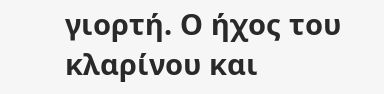γιορτή. Ο ήχος του κλαρίνου και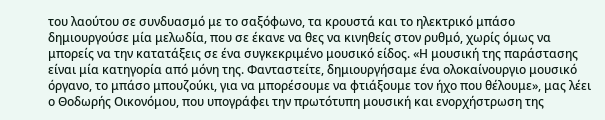του λαούτου σε συνδυασμό με το σαξόφωνο, τα κρουστά και το ηλεκτρικό μπάσο δημιουργούσε μία μελωδία, που σε έκανε να θες να κινηθείς στον ρυθμό, χωρίς όμως να μπορείς να την κατατάξεις σε ένα συγκεκριμένο μουσικό είδος. «Η μουσική της παράστασης είναι μία κατηγορία από μόνη της. Φανταστείτε, δημιουργήσαμε ένα ολοκαίνουργιο μουσικό όργανο, το μπάσο μπουζούκι, για να μπορέσουμε να φτιάξουμε τον ήχο που θέλουμε», μας λέει ο Θοδωρής Οικονόμου, που υπογράφει την πρωτότυπη μουσική και ενορχήστρωση της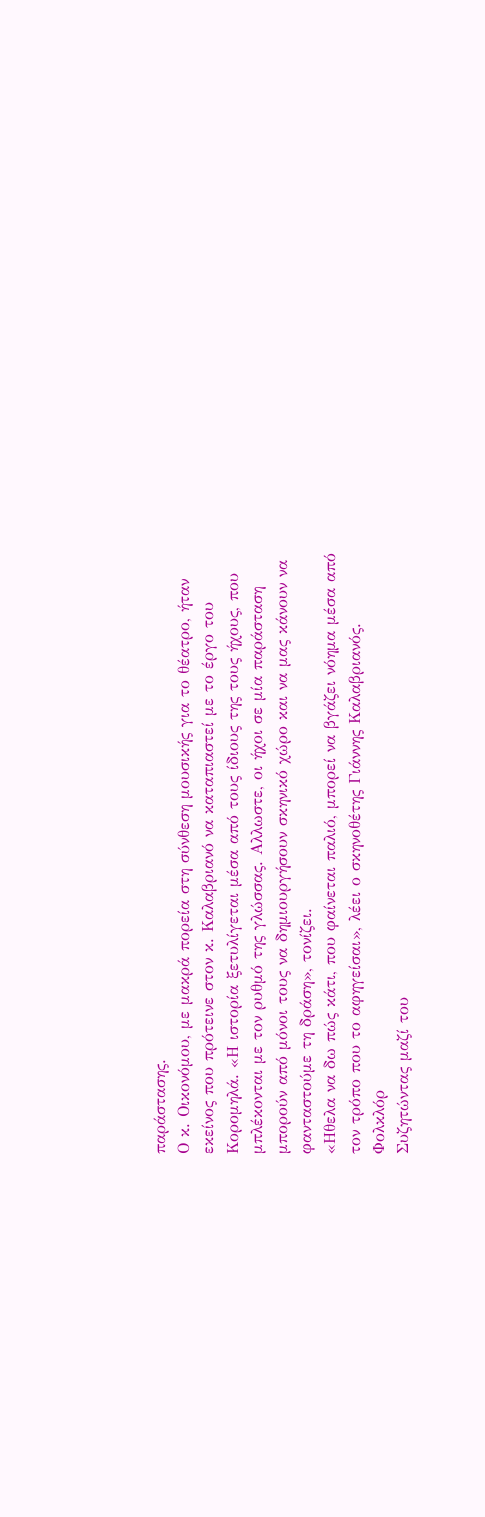παράστασης.
Ο κ. Οικονόμου, με μακρά πορεία στη σύνθεση μουσικής για το θέατρο, ήταν εκείνος που πρότεινε στον κ. Καλαβριανό να καταπιαστεί με το έργο του Κορομηλά. «Η ιστορία ξετυλίγεται μέσα από τους ίδιους της τους ήχους, που μπλέκονται με τον ρυθμό της γλώσσας. Αλλωστε, οι ήχοι σε μία παράσταση μπορούν από μόνοι τους να δημιουργήσουν σκηνικό χώρο και να μας κάνουν να φανταστούμε τη δράση», τονίζει.
«Ηθελα να δω πώς κάτι, που φαίνεται παλιό, μπορεί να βγάζει νόημα μέσα από τον τρόπο που το αφηγείσαι», λέει ο σκηνοθέτης Γιάννης Καλαβριανός.
Φολκλόρ
Συζητώντας μαζί του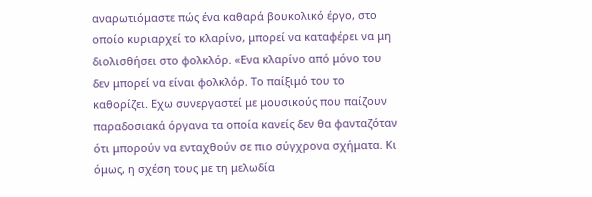αναρωτιόμαστε πώς ένα καθαρά βουκολικό έργο, στο οποίο κυριαρχεί το κλαρίνο, μπορεί να καταφέρει να μη διολισθήσει στο φολκλόρ. «Ενα κλαρίνο από μόνο του δεν μπορεί να είναι φολκλόρ. Το παίξιμό του το καθορίζει. Εχω συνεργαστεί με μουσικούς που παίζουν παραδοσιακά όργανα τα οποία κανείς δεν θα φανταζόταν ότι μπορούν να ενταχθούν σε πιο σύγχρονα σχήματα. Κι όμως, η σχέση τους με τη μελωδία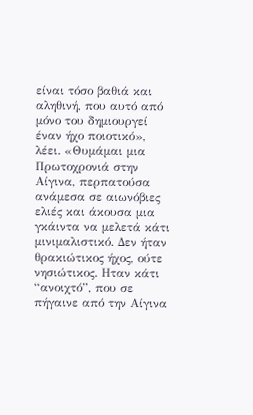είναι τόσο βαθιά και αληθινή, που αυτό από μόνο του δημιουργεί έναν ήχο ποιοτικό», λέει. «Θυμάμαι μια Πρωτοχρονιά στην Αίγινα, περπατούσα ανάμεσα σε αιωνόβιες ελιές και άκουσα μια γκάιντα να μελετά κάτι μινιμαλιστικό. Δεν ήταν θρακιώτικος ήχος, ούτε νησιώτικος. Ηταν κάτι “ανοιχτό”, που σε πήγαινε από την Αίγινα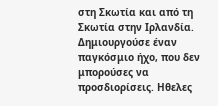στη Σκωτία και από τη Σκωτία στην Ιρλανδία. Δημιουργούσε έναν παγκόσμιο ήχο, που δεν μπορούσες να προσδιορίσεις. Ηθελες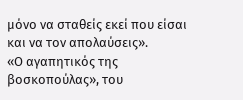μόνο να σταθείς εκεί που είσαι και να τον απολαύσεις».
«Ο αγαπητικός της βοσκοπούλας», του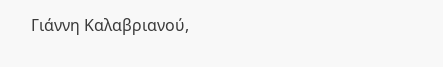Γιάννη Καλαβριανού,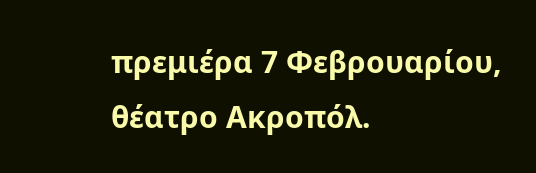πρεμιέρα 7 Φεβρουαρίου, θέατρο Ακροπόλ.